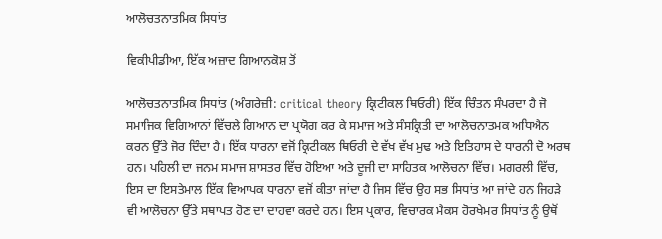ਆਲੋਚਤਨਾਤਮਿਕ ਸਿਧਾਂਤ

ਵਿਕੀਪੀਡੀਆ, ਇੱਕ ਅਜ਼ਾਦ ਗਿਆਨਕੋਸ਼ ਤੋਂ

ਆਲੋਚਤਨਾਤਮਿਕ ਸਿਧਾਂਤ (ਅੰਗਰੇਜ਼ੀ: critical theory ਕ੍ਰਿਟੀਕਲ ਥਿਓਰੀ) ਇੱਕ ਚਿੰਤਨ ਸੰਪਰਦਾ ਹੈ ਜੋ ਸਮਾਜਿਕ ਵਿਗਿਆਨਾਂ ਵਿੱਚਲੇ ਗਿਆਨ ਦਾ ਪ੍ਰਯੋਗ ਕਰ ਕੇ ਸਮਾਜ ਅਤੇ ਸੰਸਕ੍ਰਿਤੀ ਦਾ ਆਲੋਚਨਾਤਮਕ ਅਧਿਐਨ ਕਰਨ ਉੱਤੇ ਜੋਰ ਦਿੰਦਾ ਹੈ। ਇੱਕ ਧਾਰਨਾ ਵਜੋਂ ਕ੍ਰਿਟੀਕਲ ਥਿਓਰੀ ਦੇ ਵੱਖ ਵੱਖ ਮੁਢ ਅਤੇ ਇਤਿਹਾਸ ਦੇ ਧਾਰਨੀ ਦੋ ਅਰਥ ਹਨ। ਪਹਿਲੀ ਦਾ ਜਨਮ ਸਮਾਜ ਸ਼ਾਸਤਰ ਵਿੱਚ ਹੋਇਆ ਅਤੇ ਦੂਜੀ ਦਾ ਸਾਹਿਤਕ ਆਲੋਚਨਾ ਵਿੱਚ। ਮਗਰਲੀ ਵਿੱਚ, ਇਸ ਦਾ ਇਸਤੇਮਾਲ ਇੱਕ ਵਿਆਪਕ ਧਾਰਨਾ ਵਜੋਂ ਕੀਤਾ ਜਾਂਦਾ ਹੈ ਜਿਸ ਵਿੱਚ ਉਹ ਸਭ ਸਿਧਾਂਤ ਆ ਜਾਂਦੇ ਹਨ ਜਿਹੜੇ ਵੀ ਆਲੋਚਨਾ ਉੱਤੇ ਸਥਾਪਤ ਹੋਣ ਦਾ ਦਾਹਵਾ ਕਰਦੇ ਹਨ। ਇਸ ਪ੍ਰਕਾਰ, ਵਿਚਾਰਕ ਮੈਕਸ ਹੋਰਖੇਮਰ ਸਿਧਾਂਤ ਨੂੰ ਉਥੋਂ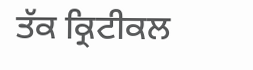ਤੱਕ ਕ੍ਰਿਟੀਕਲ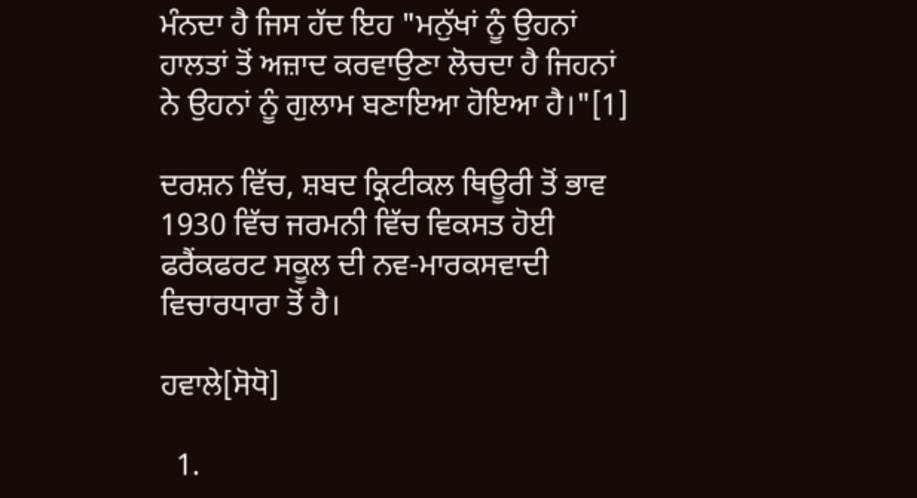ਮੰਨਦਾ ਹੈ ਜਿਸ ਹੱਦ ਇਹ "ਮਨੁੱਖਾਂ ਨੂੰ ਉਹਨਾਂ ਹਾਲਤਾਂ ਤੋਂ ਅਜ਼ਾਦ ਕਰਵਾਉਣਾ ਲੋਚਦਾ ਹੈ ਜਿਹਨਾਂ ਨੇ ਉਹਨਾਂ ਨੂੰ ਗੁਲਾਮ ਬਣਾਇਆ ਹੋਇਆ ਹੈ।"[1]

ਦਰਸ਼ਨ ਵਿੱਚ, ਸ਼ਬਦ ਕ੍ਰਿਟੀਕਲ ਥਿਊਰੀ ਤੋਂ ਭਾਵ 1930 ਵਿੱਚ ਜਰਮਨੀ ਵਿੱਚ ਵਿਕਸਤ ਹੋਈ ਫਰੈਂਕਫਰਟ ਸਕੂਲ ਦੀ ਨਵ-ਮਾਰਕਸਵਾਦੀ ਵਿਚਾਰਧਾਰਾ ਤੋਂ ਹੈ।

ਹਵਾਲੇ[ਸੋਧੋ]

  1.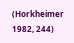(Horkheimer 1982, 244)